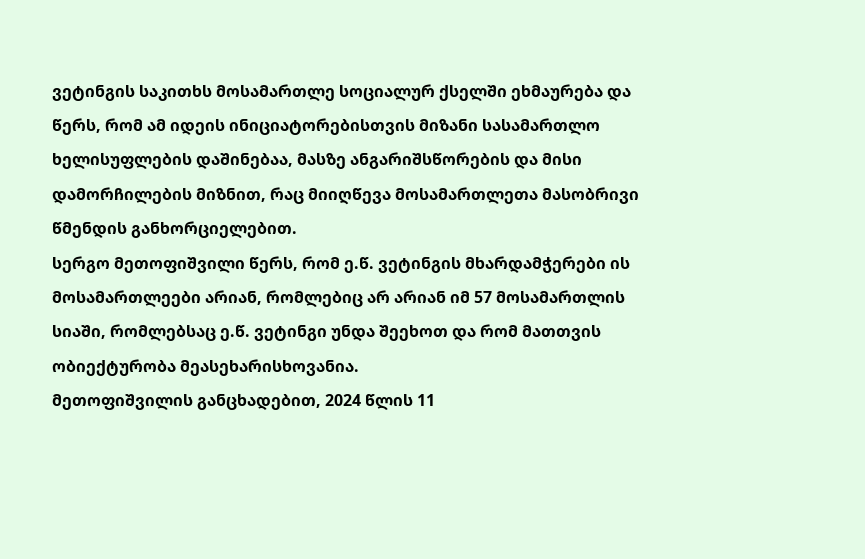ვეტინგის საკითხს მოსამართლე სოციალურ ქსელში ეხმაურება და წერს, რომ ამ იდეის ინიციატორებისთვის მიზანი სასამართლო ხელისუფლების დაშინებაა, მასზე ანგარიშსწორების და მისი დამორჩილების მიზნით, რაც მიიღწევა მოსამართლეთა მასობრივი წმენდის განხორციელებით.
სერგო მეთოფიშვილი წერს, რომ ე.წ. ვეტინგის მხარდამჭერები ის მოსამართლეები არიან, რომლებიც არ არიან იმ 57 მოსამართლის სიაში, რომლებსაც ე.წ. ვეტინგი უნდა შეეხოთ და რომ მათთვის ობიექტურობა მეასეხარისხოვანია.
მეთოფიშვილის განცხადებით, 2024 წლის 11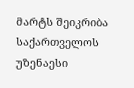მარტს შეიკრიბა საქართველოს უზენაესი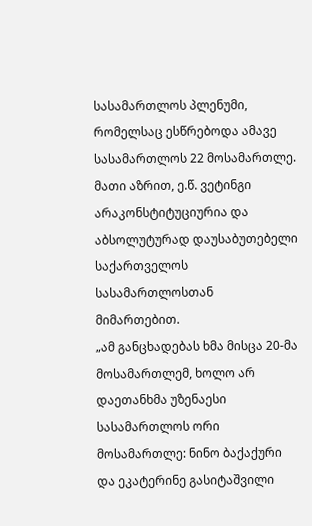სასამართლოს პლენუმი, რომელსაც ესწრებოდა ამავე სასამართლოს 22 მოსამართლე. მათი აზრით, ე.წ. ვეტინგი არაკონსტიტუციურია და აბსოლუტურად დაუსაბუთებელი საქართველოს სასამართლოსთან მიმართებით.
„ამ განცხადებას ხმა მისცა 20-მა მოსამართლემ, ხოლო არ დაეთანხმა უზენაესი სასამართლოს ორი მოსამართლე: ნინო ბაქაქური და ეკატერინე გასიტაშვილი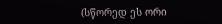(სწორედ ეს ორი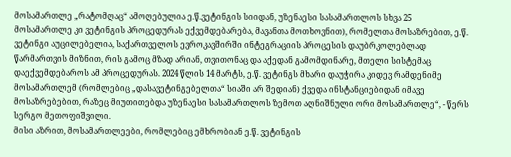მოსამართლე „რატომღაც“ ამოღებულია ე.წ.ვეტინგის სიიდან, უზენაესი სასამართლოს სხვა 25 მოსამართლე კი ვეტინგის პროცედურას ექვემდებარება, მავანთა მოთხოვნით), რომელთა მოსაზრებით, ე.წ. ვეტინგი აუცილებელია, საქართველოს ევროკავშირში ინტეგრაციის პროცესის დაუბრკოლებლად წარმართვის მიზნით, რის გამოც მზად არიან, თვითონაც და აქედან გამომდინარე, მთელი სისტემაც დაექვემდებაროს ამ პროცედურას. 2024 წლის 14 მარტს, ე.წ. ვეტინგს მხარი დაუჭირა კიდევ რამდენიმე მოსამართლემ (რომლებიც „დასავეტინგებელთა“ სიაში არ შედიან) ქვედა ინსტანციებიდან იმავე მოსაზრებებით, რაზეც მიუთითებდა უზენაესი სასამართლოს ზემოთ აღნიშნული ორი მოსამართლე“, - წერს სერგო მეთოფიშვილი.
მისი აზრით, მოსამართლეები, რომლებიც ემხრობიან ე.წ. ვეტინგის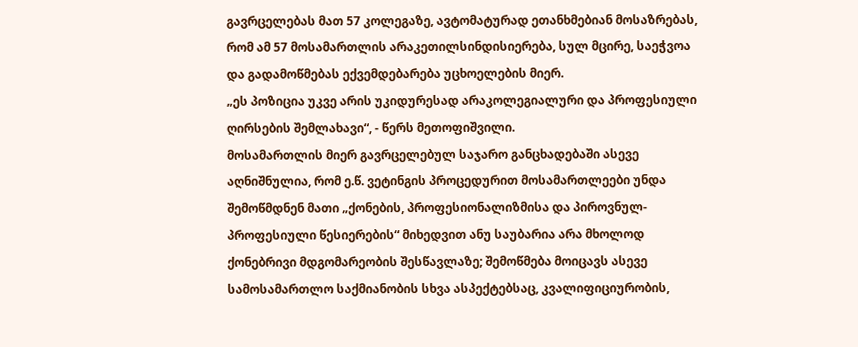გავრცელებას მათ 57 კოლეგაზე, ავტომატურად ეთანხმებიან მოსაზრებას, რომ ამ 57 მოსამართლის არაკეთილსინდისიერება, სულ მცირე, საეჭვოა და გადამოწმებას ექვემდებარება უცხოელების მიერ.
„ეს პოზიცია უკვე არის უკიდურესად არაკოლეგიალური და პროფესიული ღირსების შემლახავი“, - წერს მეთოფიშვილი.
მოსამართლის მიერ გავრცელებულ საჯარო განცხადებაში ასევე აღნიშნულია, რომ ე.წ. ვეტინგის პროცედურით მოსამართლეები უნდა შემოწმდნენ მათი „ქონების, პროფესიონალიზმისა და პიროვნულ-პროფესიული წესიერების“ მიხედვით ანუ საუბარია არა მხოლოდ ქონებრივი მდგომარეობის შესწავლაზე; შემოწმება მოიცავს ასევე სამოსამართლო საქმიანობის სხვა ასპექტებსაც, კვალიფიციურობის,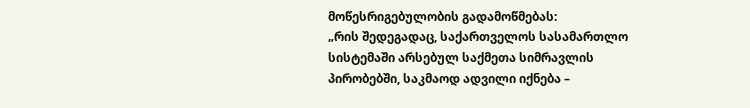მოწესრიგებულობის გადამოწმებას:
„რის შედეგადაც, საქართველოს სასამართლო სისტემაში არსებულ საქმეთა სიმრავლის პირობებში, საკმაოდ ადვილი იქნება –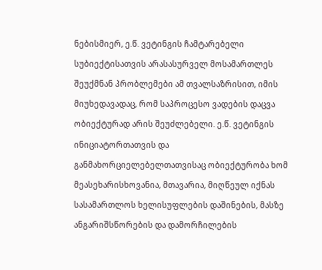ნებისმიერ, ე.წ. ვეტინგის ჩამტარებელი სუბიექტისათვის არასასურველ მოსამართლეს შეუქმნან პრობლემები ამ თვალსაზრისით, იმის მიუხედავადაც, რომ საპროცესო ვადების დაცვა ობიექტურად არის შეუძლებელი. ე.წ. ვეტინგის ინიციატორთათვის და განმახორციელებელთათვისაც ობიექტურობა ხომ მეასეხარისხოვანია, მთავარია, მიღწეულ იქნას სასამართლოს ხელისუფლების დაშინების, მასზე ანგარიშსწორების და დამორჩილების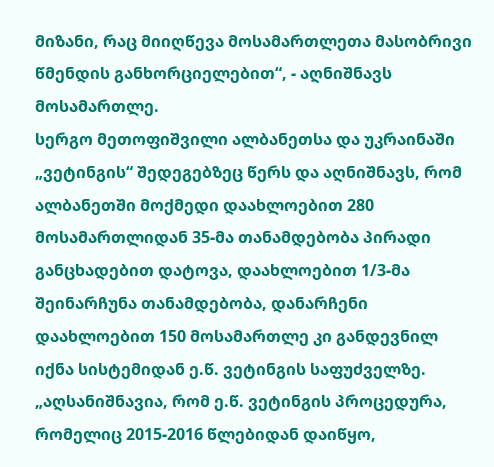მიზანი, რაც მიიღწევა მოსამართლეთა მასობრივი წმენდის განხორციელებით“, - აღნიშნავს მოსამართლე.
სერგო მეთოფიშვილი ალბანეთსა და უკრაინაში „ვეტინგის“ შედეგებზეც წერს და აღნიშნავს, რომ ალბანეთში მოქმედი დაახლოებით 280 მოსამართლიდან 35-მა თანამდებობა პირადი განცხადებით დატოვა, დაახლოებით 1/3-მა შეინარჩუნა თანამდებობა, დანარჩენი დაახლოებით 150 მოსამართლე კი განდევნილ იქნა სისტემიდან ე.წ. ვეტინგის საფუძველზე.
„აღსანიშნავია, რომ ე.წ. ვეტინგის პროცედურა, რომელიც 2015-2016 წლებიდან დაიწყო,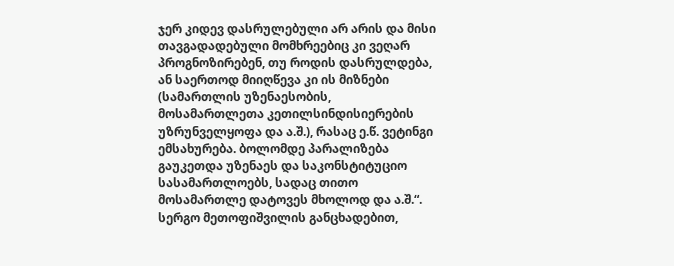ჯერ კიდევ დასრულებული არ არის და მისი თავგადადებული მომხრეებიც კი ვეღარ პროგნოზირებენ, თუ როდის დასრულდება, ან საერთოდ მიიღწევა კი ის მიზნები (სამართლის უზენაესობის, მოსამართლეთა კეთილსინდისიერების უზრუნველყოფა და ა.შ.), რასაც ე.წ. ვეტინგი ემსახურება. ბოლომდე პარალიზება გაუკეთდა უზენაეს და საკონსტიტუციო სასამართლოებს, სადაც თითო მოსამართლე დატოვეს მხოლოდ და ა.შ.“.
სერგო მეთოფიშვილის განცხადებით,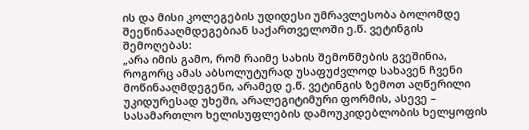ის და მისი კოლეგების უდიდესი უმრავლესობა ბოლომდე შეეწინააღმდეგებიან საქართველოში ე.წ. ვეტინგის შემოღებას:
„არა იმის გამო, რომ რაიმე სახის შემოწმების გვეშინია, როგორც ამას აბსოლუტურად უსაფუძვლოდ სახავენ ჩვენი მოწინააღმდეგენი, არამედ ე.წ. ვეტინგის ზემოთ აღწერილი უკიდურესად უხეში, არალეგიტიმური ფორმის, ასევე – სასამართლო ხელისუფლების დამოუკიდებლობის ხელყოფის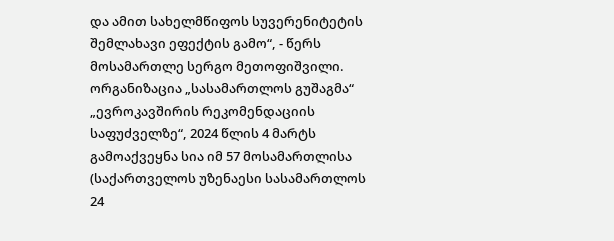და ამით სახელმწიფოს სუვერენიტეტის შემლახავი ეფექტის გამო“, - წერს მოსამართლე სერგო მეთოფიშვილი.
ორგანიზაცია „სასამართლოს გუშაგმა“ „ევროკავშირის რეკომენდაციის საფუძველზე“, 2024 წლის 4 მარტს გამოაქვეყნა სია იმ 57 მოსამართლისა (საქართველოს უზენაესი სასამართლოს 24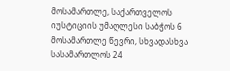მოსამართლე, საქართველოს იუსტიციის უმაღლესი საბჭოს 6 მოსამართლე წევრი, სხვადასხვა სასამართლოს 24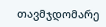თავმჯდომარე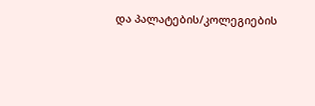და პალატების/კოლეგიების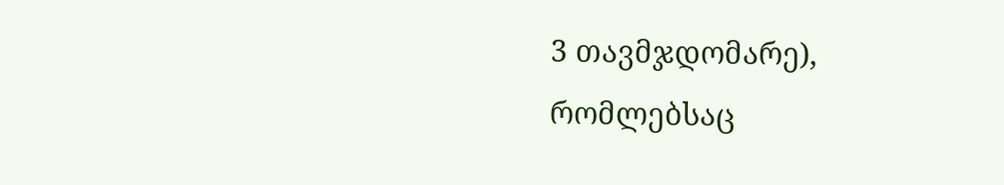3 თავმჯდომარე), რომლებსაც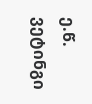ე.წ. ვეტინგი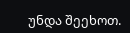უნდა შეეხოთ.